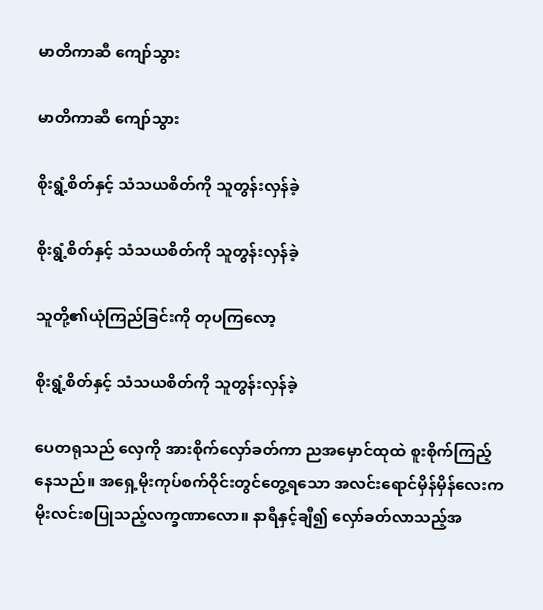မာတိကာဆီ ကျော်သွား

မာတိကာဆီ ကျော်သွား

စိုးရွံ့စိတ်နှင့် သံသယစိတ်ကို သူတွန်းလှန်ခဲ့

စိုးရွံ့စိတ်နှင့် သံသယစိတ်ကို သူတွန်းလှန်ခဲ့

သူတို့၏ယုံကြည်ခြင်းကို တုပကြလော့

စိုးရွံ့စိတ်နှင့် သံသယစိတ်ကို သူတွန်းလှန်ခဲ့

ပေတရုသည် လှေကို အားစိုက်လှော်ခတ်ကာ ညအမှောင်ထုထဲ စူးစိုက်ကြည့်နေသည်။ အရှေ့မိုးကုပ်စက်ဝိုင်းတွင်တွေ့ရသော အလင်းရောင်မှိန်မှိန်လေးက မိုးလင်းစပြုသည့်လက္ခဏာလော။ နာရီနှင့်ချီ၍ လှော်ခတ်လာသည့်အ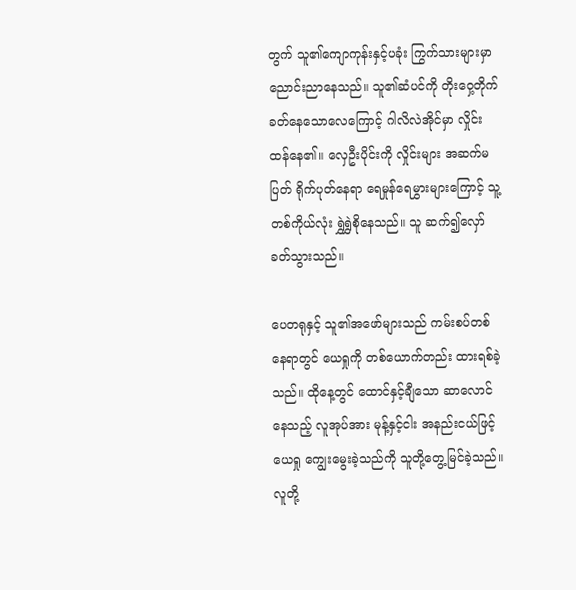တွက် သူ၏ကျောကုန်းနှင့်ပခုံး ကြွက်သားများမှာ ညောင်းညာနေသည်။ သူ၏ဆံပင်ကို တိုးဝှေ့တိုက်ခတ်နေသောလေကြောင့် ဂါလိလဲအိုင်မှာ လှိုင်းထန်နေ၏။ လှေဦးပိုင်းကို လှိုင်းများ အဆက်မပြတ် ရိုက်ပုတ်နေရာ ရေမှုန်ရေမွှားများကြောင့် သူ့တစ်ကိုယ်လုံး ရွှဲရွှဲစိုနေသည်။ သူ ဆက်၍လှော်ခတ်သွားသည်။

ပေတရုနှင့် သူ၏အဖော်များသည် ကမ်းစပ်တစ်နေရာတွင် ယေရှုကို တစ်ယောက်တည်း ထားရစ်ခဲ့သည်။ ထိုနေ့တွင် ထောင်နှင့်ချီသော ဆာလောင်နေသည့် လူအုပ်အား မုန့်နှင့်ငါး အနည်းငယ်ဖြင့် ယေရှု ကျွေးမွေးခဲ့သည်ကို သူတို့တွေ့မြင်ခဲ့သည်။ လူတို့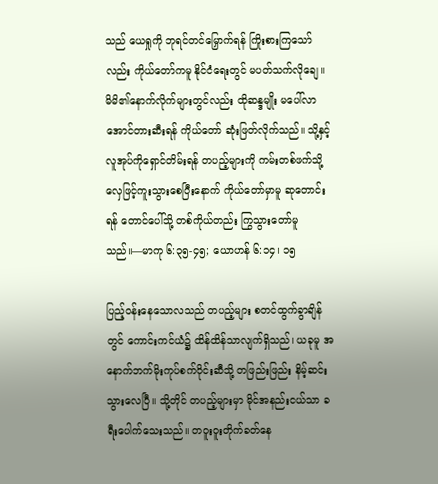သည် ယေရှုကို ဘုရင်တင်မြှောက်ရန် ကြိုးစားကြသော်လည်း ကိုယ်တော်ကမူ နိုင်ငံရေးတွင် မပတ်သက်လိုချေ။ မိမိ၏နောက်လိုက်များတွင်လည်း ထိုဆန္ဒမျိုး မပေါ်လာအောင်တားဆီးရန် ကိုယ်တော် ဆုံးဖြတ်လိုက်သည်။ သို့နှင့် လူအုပ်ကိုရှောင်တိမ်းရန် တပည့်များကို ကမ်းတစ်ဖက်သို့ လှေဖြင့်ကူးသွားစေပြီးနောက် ကိုယ်တော်မှာမူ ဆုတောင်းရန် တောင်ပေါ်သို့ တစ်ကိုယ်တည်း ကြွသွားတော်မူသည်။—မာကု ၆:၃၅-၄၅; ယောဟန် ၆:၁၄၊ ၁၅

ပြည့်ဝန်းနေသောလသည် တပည့်များ စတင်ထွက်ခွာချိန်တွင် ကောင်းကင်ယံ၌ ထိန်ထိန်သာလျက်ရှိသည်၊ ယခုမူ အနောက်ဘက်မိုးကုပ်စက်ဝိုင်းဆီသို့ တဖြည်းဖြည်း နိမ့်ဆင်းသွားလေပြီ။ သို့တိုင် တပည့်များမှာ မိုင်အနည်းငယ်သာ ခရီးပေါက်သေးသည်။ တဝူးဝူးတိုက်ခတ်နေ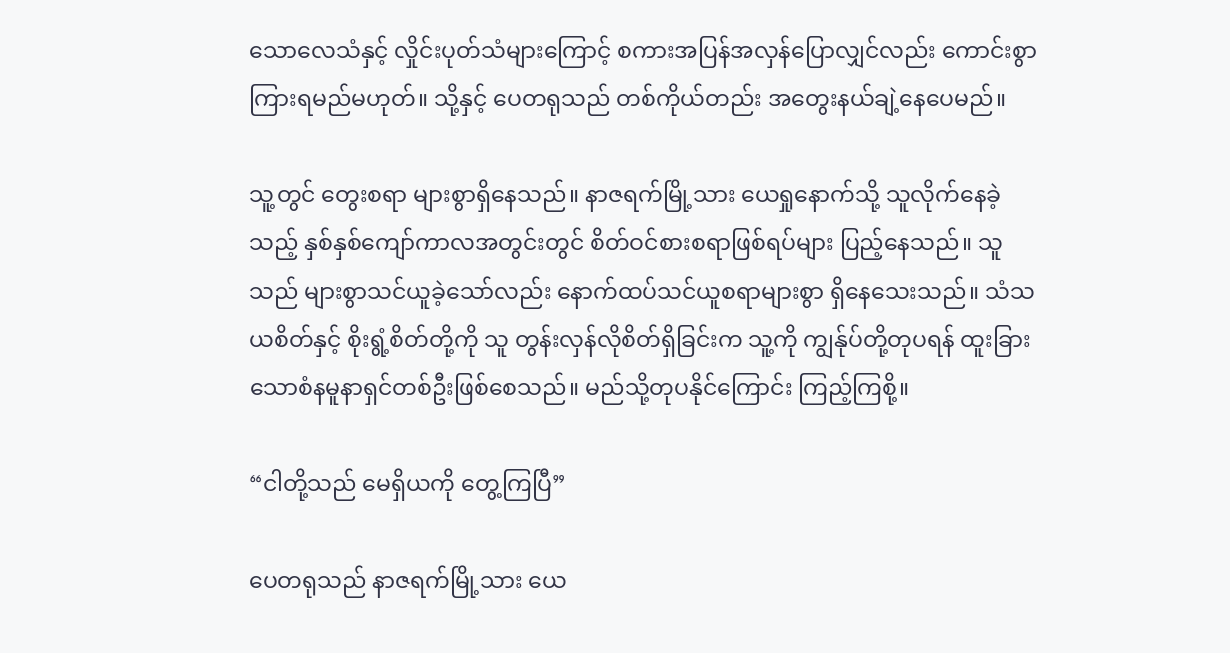သောလေသံနှင့် လှိုင်းပုတ်သံများကြောင့် စကားအပြန်အလှန်ပြောလျှင်လည်း ကောင်းစွာကြားရမည်မဟုတ်။ သို့နှင့် ပေတရုသည် တစ်ကိုယ်တည်း အတွေးနယ်ချဲ့နေပေမည်။

သူ့တွင် တွေးစရာ များစွာရှိနေသည်။ နာဇရက်မြို့သား ယေရှုနောက်သို့ သူလိုက်နေခဲ့သည့် နှစ်နှစ်ကျော်ကာလအတွင်းတွင် စိတ်ဝင်စားစရာဖြစ်ရပ်များ ပြည့်နေသည်။ သူသည် များစွာသင်ယူခဲ့သော်လည်း နောက်ထပ်သင်ယူစရာများစွာ ရှိနေသေးသည်။ သံသယစိတ်နှင့် စိုးရွံ့စိတ်တို့ကို သူ တွန်းလှန်လိုစိတ်ရှိခြင်းက သူ့ကို ကျွန်ုပ်တို့တုပရန် ထူးခြားသောစံနမူနာရှင်တစ်ဦးဖြစ်စေသည်။ မည်သို့တုပနိုင်ကြောင်း ကြည့်ကြစို့။

“ငါတို့သည် မေရှိယကို တွေ့ကြပြီ”

ပေတရုသည် နာဇရက်မြို့သား ယေ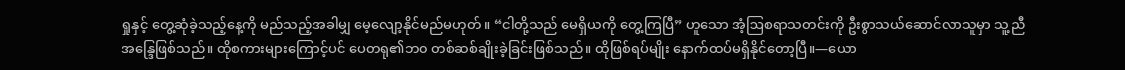ရှုနှင့် တွေ့ဆုံခဲ့သည့်နေ့ကို မည်သည့်အခါမျှ မေ့လျော့နိုင်မည်မဟုတ်။ “ငါတို့သည် မေရှိယကို တွေ့ကြပြီ” ဟူသော အံ့ဩစရာသတင်းကို ဦးစွာသယ်ဆောင်လာသူမှာ သူ့ညီ အန္ဒြေဖြစ်သည်။ ထိုစကားများကြောင့်ပင် ပေတရု၏ဘ၀ တစ်ဆစ်ချိုးခဲ့ခြင်းဖြစ်သည်။ ထိုဖြစ်ရပ်မျိုး နောက်ထပ်မရှိနိုင်တော့ပြီ။—ယော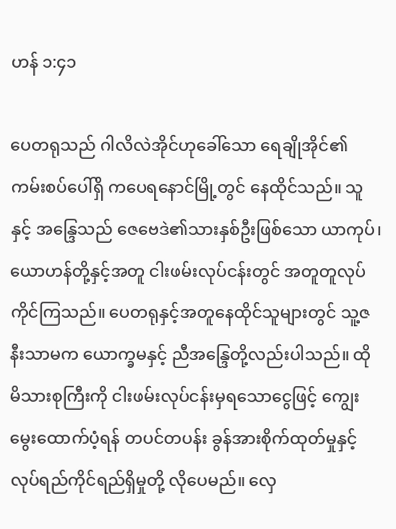ဟန် ၁:၄၁

ပေတရုသည် ဂါလိလဲအိုင်ဟုခေါ်သော ရေချိုအိုင်၏ ကမ်းစပ်ပေါ်ရှိ ကပေရနောင်မြို့တွင် နေထိုင်သည်။ သူနှင့် အန္ဒြေသည် ဇေဗေဒဲ၏သားနှစ်ဦးဖြစ်သော ယာကုပ်၊ ယောဟန်တို့နှင့်အတူ ငါးဖမ်းလုပ်ငန်းတွင် အတူတူလုပ်ကိုင်ကြသည်။ ပေတရုနှင့်အတူနေထိုင်သူများတွင် သူ့ဇနီးသာမက ယောက္ခမနှင့် ညီအန္ဒြေတို့လည်းပါသည်။ ထိုမိသားစုကြီးကို ငါးဖမ်းလုပ်ငန်းမှရသောငွေဖြင့် ကျွေးမွေးထောက်ပံ့ရန် တပင်တပန်း ခွန်အားစိုက်ထုတ်မှုနှင့် လုပ်ရည်ကိုင်ရည်ရှိမှုတို့ လိုပေမည်။ လှေ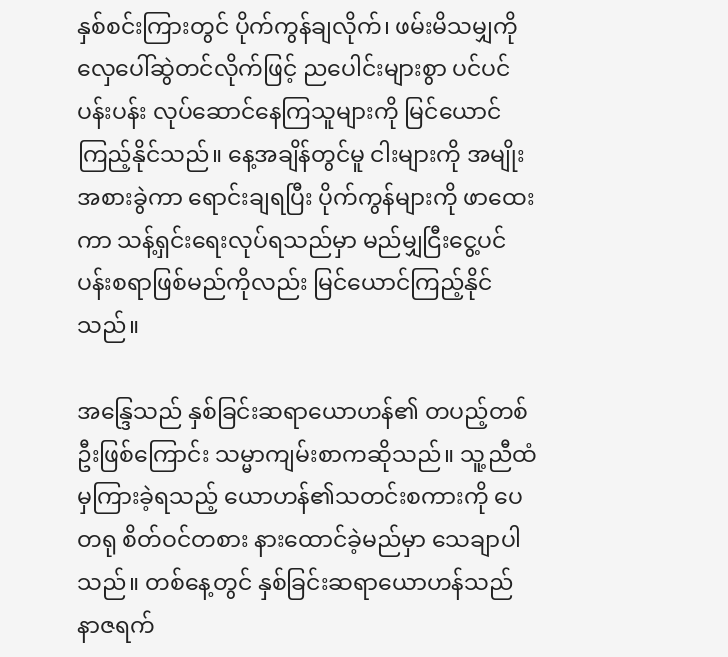နှစ်စင်းကြားတွင် ပိုက်ကွန်ချလိုက်၊ ဖမ်းမိသမျှကို လှေပေါ်ဆွဲတင်လိုက်ဖြင့် ညပေါင်းများစွာ ပင်ပင်ပန်းပန်း လုပ်ဆောင်နေကြသူများကို မြင်ယောင်ကြည့်နိုင်သည်။ နေ့အချိန်တွင်မူ ငါးများကို အမျိုးအစားခွဲကာ ရောင်းချရပြီး ပိုက်ကွန်များကို ဖာထေးကာ သန့်ရှင်းရေးလုပ်ရသည်မှာ မည်မျှငြီးငွေ့ပင်ပန်းစရာဖြစ်မည်ကိုလည်း မြင်ယောင်ကြည့်နိုင်သည်။

အန္ဒြေသည် နှစ်ခြင်းဆရာယောဟန်၏ တပည့်တစ်ဦးဖြစ်ကြောင်း သမ္မာကျမ်းစာကဆိုသည်။ သူ့ညီထံမှကြားခဲ့ရသည့် ယောဟန်၏သတင်းစကားကို ပေတရု စိတ်ဝင်တစား နားထောင်ခဲ့မည်မှာ သေချာပါသည်။ တစ်နေ့တွင် နှစ်ခြင်းဆရာယောဟန်သည် နာဇရက်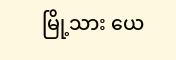မြို့သား ယေ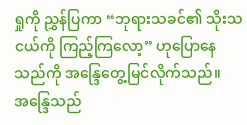ရှုကို ညွှန်ပြကာ “ဘုရားသခင်၏ သိုးသငယ်ကို ကြည့်ကြလော့” ဟုပြောနေသည်ကို အန္ဒြေတွေ့မြင်လိုက်သည်။ အန္ဒြေသည်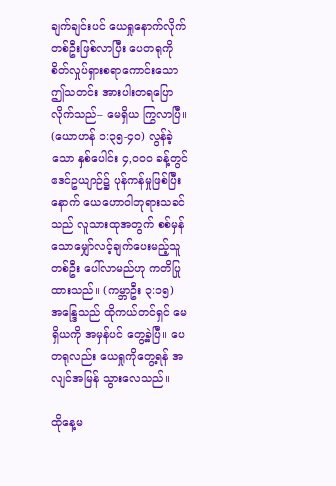ချက်ချင်းပင် ယေရှုနောက်လိုက်တစ်ဦးဖြစ်လာပြီး ပေတရုကို စိတ်လှုပ်ရှားစရာကောင်းသော ဤသတင်း အားပါးတရပြောလိုက်သည်– မေရှိယ ကြွလာပြီ။ (ယောဟန် ၁:၃၅-၄၀) လွန်ခဲ့သော နှစ်ပေါင်း ၄,၀၀၀ ခန့်တွင် ဧဒင်ဥယျာဉ်၌ ပုန်ကန်မှုဖြစ်ပြီးနောက် ယေဟောဝါဘုရားသခင်သည် လူသားထုအတွက် စစ်မှန်သောမျှော်လင့်ချက်ပေးမည့်သူတစ်ဦး ပေါ်လာမည်ဟု ကတိပြုထားသည်။ (ကမ္ဘာဦး ၃:၁၅) အန္ဒြေသည် ထိုကယ်တင်ရှင် မေရှိယကို အမှန်ပင် တွေ့ခဲ့ပြီ။ ပေတရုလည်း ယေရှုကိုတွေ့ရန် အလျင်အမြန် သွားလေသည်။

ထိုနေ့မ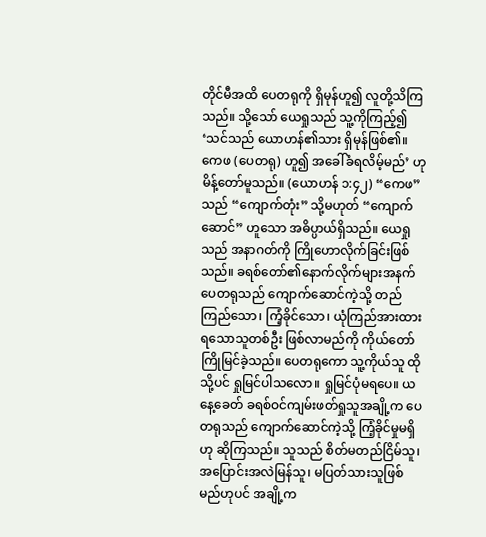တိုင်မီအထိ ပေတရုကို ရှိမုန်ဟူ၍ လူတို့သိကြသည်။ သို့သော် ယေရှုသည် သူ့ကိုကြည့်၍ ‘သင်သည် ယောဟန်၏သား ရှိမုန်ဖြစ်၏။ ကေဖ (ပေတရု) ဟူ၍ အခေါ်ခံရလိမ့်မည်’ ဟုမိန့်တော်မူသည်။ (ယောဟန် ၁:၄၂) “ကေဖ” သည် “ကျောက်တုံး” သို့မဟုတ် “ကျောက်ဆောင်” ဟူသော အဓိပ္ပာယ်ရှိသည်။ ယေရှုသည် အနာဂတ်ကို ကြိုဟောလိုက်ခြင်းဖြစ်သည်။ ခရစ်တော်၏နောက်လိုက်များအနက် ပေတရုသည် ကျောက်ဆောင်ကဲ့သို့ တည်ကြည်သော၊ ကြံ့ခိုင်သော၊ ယုံကြည်အားထားရသောသူတစ်ဦး ဖြစ်လာမည်ကို ကိုယ်တော်ကြိုမြင်ခဲ့သည်။ ပေတရုကော သူ့ကိုယ်သူ ထိုသို့ပင် ရှုမြင်ပါသလော။ ရှုမြင်ပုံမရပေ။ ယနေ့ခေတ် ခရစ်ဝင်ကျမ်းဖတ်ရှုသူအချို့က ပေတရုသည် ကျောက်ဆောင်ကဲ့သို့ ကြံ့ခိုင်မှုမရှိဟု ဆိုကြသည်။ သူသည် စိတ်မတည်ငြိမ်သူ၊ အပြောင်းအလဲမြန်သူ၊ မပြတ်သားသူဖြစ်မည်ဟုပင် အချို့က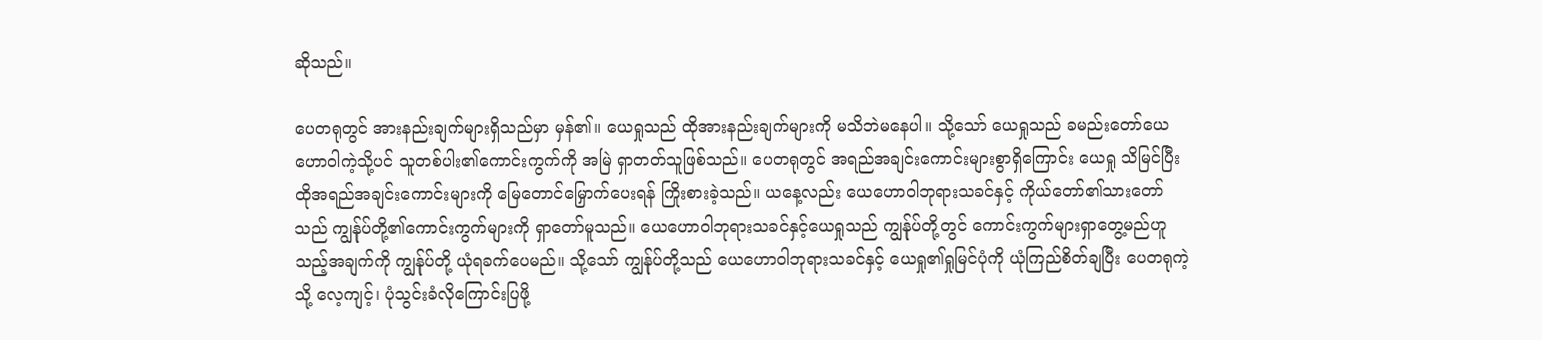ဆိုသည်။

ပေတရုတွင် အားနည်းချက်များရှိသည်မှာ မှန်၏။ ယေရှုသည် ထိုအားနည်းချက်များကို မသိဘဲမနေပါ။ သို့သော် ယေရှုသည် ခမည်းတော်ယေဟောဝါကဲ့သို့ပင် သူတစ်ပါး၏ကောင်းကွက်ကို အမြဲ ရှာတတ်သူဖြစ်သည်။ ပေတရုတွင် အရည်အချင်းကောင်းများစွာရှိကြောင်း ယေရှု သိမြင်ပြီး ထိုအရည်အချင်းကောင်းများကို မြေတောင်မြှောက်ပေးရန် ကြိုးစားခဲ့သည်။ ယနေ့လည်း ယေဟောဝါဘုရားသခင်နှင့် ကိုယ်တော်၏သားတော်သည် ကျွန်ုပ်တို့၏ကောင်းကွက်များကို ရှာတော်မူသည်။ ယေဟောဝါဘုရားသခင်နှင့်ယေရှုသည် ကျွန်ုပ်တို့တွင် ကောင်းကွက်များရှာတွေ့မည်ဟူသည့်အချက်ကို ကျွန်ုပ်တို့ ယုံရခက်ပေမည်။ သို့သော် ကျွန်ုပ်တို့သည် ယေဟောဝါဘုရားသခင်နှင့် ယေရှု၏ရှုမြင်ပုံကို ယုံကြည်စိတ်ချပြီး ပေတရုကဲ့သို့ လေ့ကျင့်၊ ပုံသွင်းခံလိုကြောင်းပြဖို့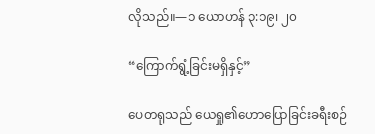လိုသည်။—၁ ယောဟန် ၃:၁၉၊ ၂၀

“ကြောက်ရွံ့ခြင်းမရှိနှင့်”

ပေတရုသည် ယေရှု၏ဟောပြောခြင်းခရီးစဉ်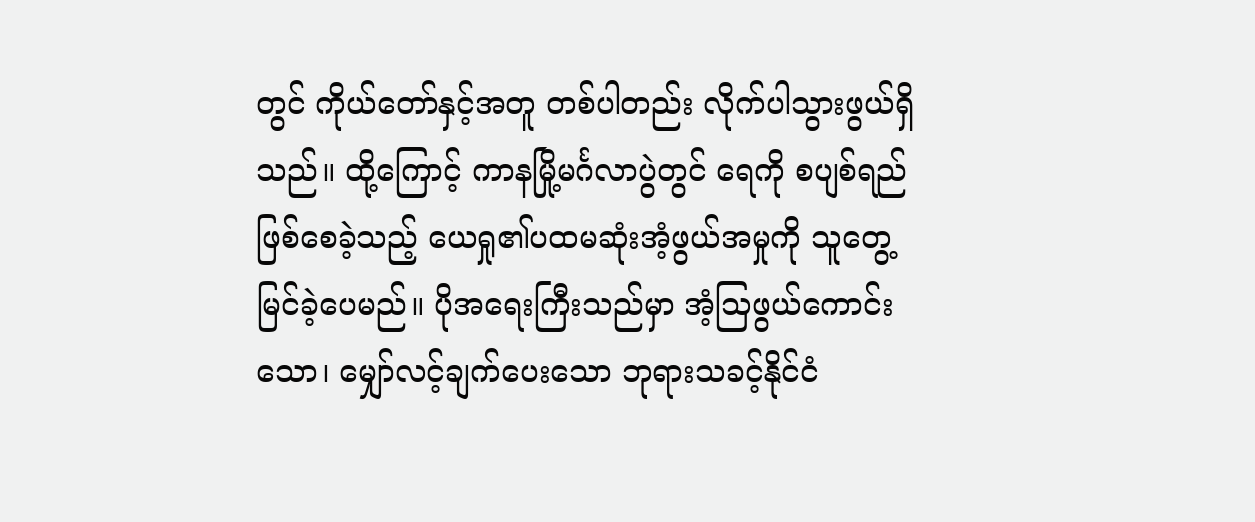တွင် ကိုယ်တော်နှင့်အတူ တစ်ပါတည်း လိုက်ပါသွားဖွယ်ရှိသည်။ ထို့ကြောင့် ကာနမြို့မင်္ဂလာပွဲတွင် ရေကို စပျစ်ရည်ဖြစ်စေခဲ့သည့် ယေရှု၏ပထမဆုံးအံ့ဖွယ်အမှုကို သူတွေ့မြင်ခဲ့ပေမည်။ ပိုအရေးကြီးသည်မှာ အံ့သြဖွယ်ကောင်းသော၊ မျှော်လင့်ချက်ပေးသော ဘုရားသခင့်နိုင်ငံ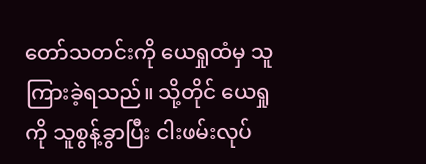တော်သတင်းကို ယေရှုထံမှ သူ ကြားခဲ့ရသည်။ သို့တိုင် ယေရှုကို သူစွန့်ခွာပြီး ငါးဖမ်းလုပ်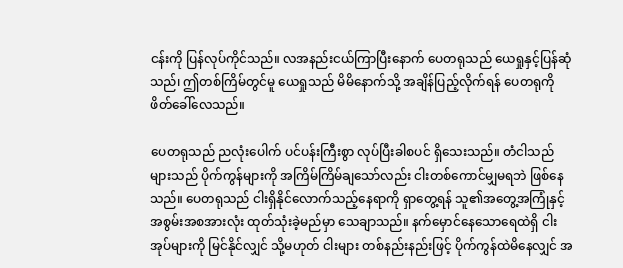ငန်းကို ပြန်လုပ်ကိုင်သည်။ လအနည်းငယ်ကြာပြီးနောက် ပေတရုသည် ယေရှုနှင့်ပြန်ဆုံသည်၊ ဤတစ်ကြိမ်တွင်မူ ယေရှုသည် မိမိနောက်သို့ အချိန်ပြည့်လိုက်ရန် ပေတရုကို ဖိတ်ခေါ်လေသည်။

ပေတရုသည် ညလုံးပေါက် ပင်ပန်းကြီးစွာ လုပ်ပြီးခါစပင် ရှိသေးသည်။ တံငါသည်များသည် ပိုက်ကွန်များကို အကြိမ်ကြိမ်ချသော်လည်း ငါးတစ်ကောင်မျှမရဘဲ ဖြစ်နေသည်။ ပေတရုသည် ငါးရှိနိုင်လောက်သည့်နေရာကို ရှာတွေ့ရန် သူ၏အတွေ့အကြုံနှင့် အစွမ်းအစအားလုံး ထုတ်သုံးခဲ့မည်မှာ သေချာသည်။ နက်မှောင်နေသောရေထဲရှိ ငါးအုပ်များကို မြင်နိုင်လျှင် သို့မဟုတ် ငါးများ တစ်နည်းနည်းဖြင့် ပိုက်ကွန်ထဲမိနေလျှင် အ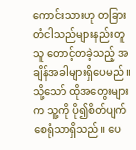ကောင်းသားဟု တခြားတံငါသည်များနည်းတူ သူ တောင့်တခဲ့သည့် အချိန်အခါများရှိပေမည်။ သို့သော် ထိုအတွေးများက သူ့ကို ပို၍စိတ်ပျက်စေရုံသာရှိသည်။ ပေ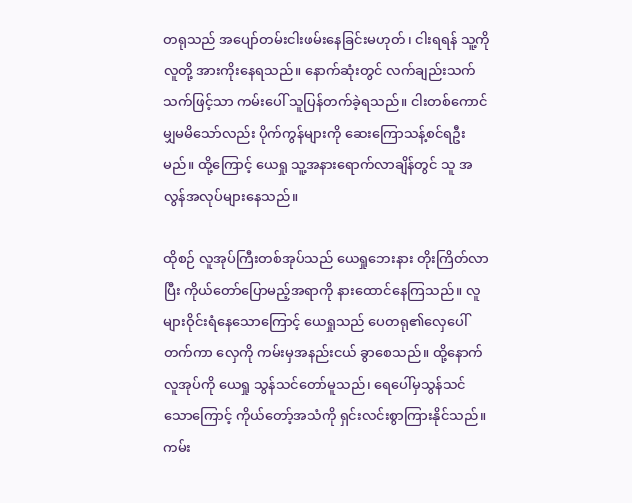တရုသည် အပျော်တမ်းငါးဖမ်းနေခြင်းမဟုတ်၊ ငါးရရန် သူ့ကို လူတို့ အားကိုးနေရသည်။ နောက်ဆုံးတွင် လက်ချည်းသက်သက်ဖြင့်သာ ကမ်းပေါ် သူပြန်တက်ခဲ့ရသည်။ ငါးတစ်ကောင်မျှမမိသော်လည်း ပိုက်ကွန်များကို ဆေးကြောသန့်စင်ရဦးမည်။ ထို့ကြောင့် ယေရှု သူ့အနားရောက်လာချိန်တွင် သူ အလွန်အလုပ်များနေသည်။

ထိုစဉ် လူအုပ်ကြီးတစ်အုပ်သည် ယေရှုဘေးနား တိုးကြိတ်လာပြီး ကိုယ်တော်ပြောမည့်အရာကို နားထောင်နေကြသည်။ လူများဝိုင်းရံနေသောကြောင့် ယေရှုသည် ပေတရု၏လှေပေါ်တက်ကာ လှေကို ကမ်းမှအနည်းငယ် ခွာစေသည်။ ထို့နောက် လူအုပ်ကို ယေရှု သွန်သင်တော်မူသည်၊ ရေပေါ်မှသွန်သင်သောကြောင့် ကိုယ်တော့်အသံကို ရှင်းလင်းစွာကြားနိုင်သည်။ ကမ်း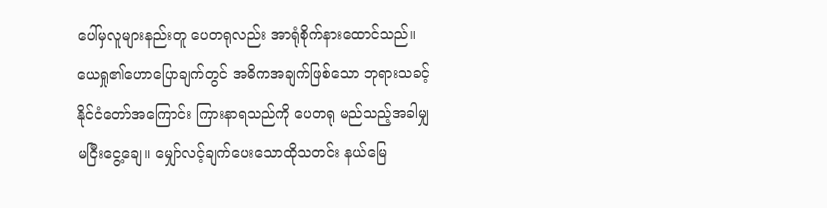ပေါ်မှလူများနည်းတူ ပေတရုလည်း အာရုံစိုက်နားထောင်သည်။ ယေရှု၏ဟောပြောချက်တွင် အဓိကအချက်ဖြစ်သော ဘုရားသခင့်နိုင်ငံတော်အကြောင်း ကြားနာရသည်ကို ပေတရု မည်သည့်အခါမျှ မငြီးငွေ့ချေ။ မျှော်လင့်ချက်ပေးသောထိုသတင်း နယ်မြေ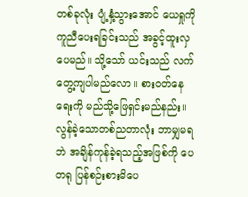တစ်ခုလုံး ပျံ့နှံ့သွားအောင် ယေရှုကို ကူညီပေးရခြင်းသည် အခွင့်ထူးလှပေမည်။ သို့သော် ယင်းသည် လက်တွေ့ကျပါမည်လော။ စားဝတ်နေရေးကို မည်သို့ဖြေရှင်းမည်နည်း။ လွန်ခဲ့သောတစ်ညတာလုံး ဘာမျှမရဘဲ အချိန်ကုန်ခဲ့ရသည့်အဖြစ်ကို ပေတရု ပြန်စဉ်းစားမိပေ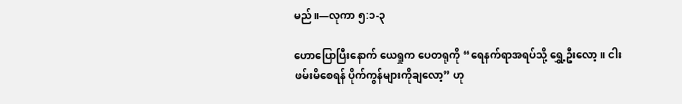မည်။—လုကာ ၅:၁-၃

ဟောပြောပြီးနောက် ယေရှုက ပေတရုကို “ရေနက်ရာအရပ်သို့ ရွှေ့ဦးလော့။ ငါးဖမ်းမိစေရန် ပိုက်ကွန်များကိုချလော့” ဟု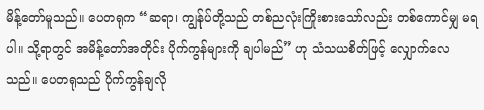မိန့်တော်မူသည်။ ပေတရုက “ဆရာ၊ ကျွန်ုပ်တို့သည် တစ်ညလုံးကြိုးစားသော်လည်း တစ်ကောင်မျှ မရပါ။ သို့ရာတွင် အမိန့်တော်အတိုင်း ပိုက်ကွန်များကို ချပါမည်” ဟု သံသယစိတ်ဖြင့် လျှောက်လေသည်။ ပေတရုသည် ပိုက်ကွန်ချလို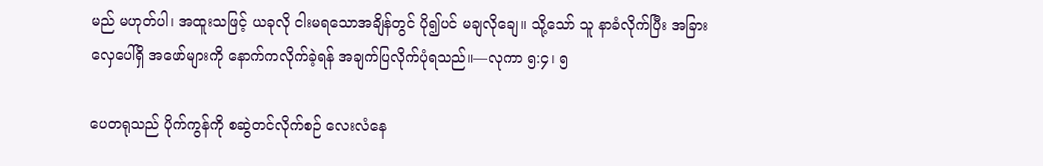မည် မဟုတ်ပါ၊ အထူးသဖြင့် ယခုလို ငါးမရသောအချိန်တွင် ပို၍ပင် မချလိုချေ။ သို့သော် သူ နာခံလိုက်ပြီး အခြားလှေပေါ်ရှိ အဖော်များကို နောက်ကလိုက်ခဲ့ရန် အချက်ပြလိုက်ပုံရသည်။—လုကာ ၅:၄၊ ၅

ပေတရုသည် ပိုက်ကွန်ကို စဆွဲတင်လိုက်စဉ် လေးလံနေ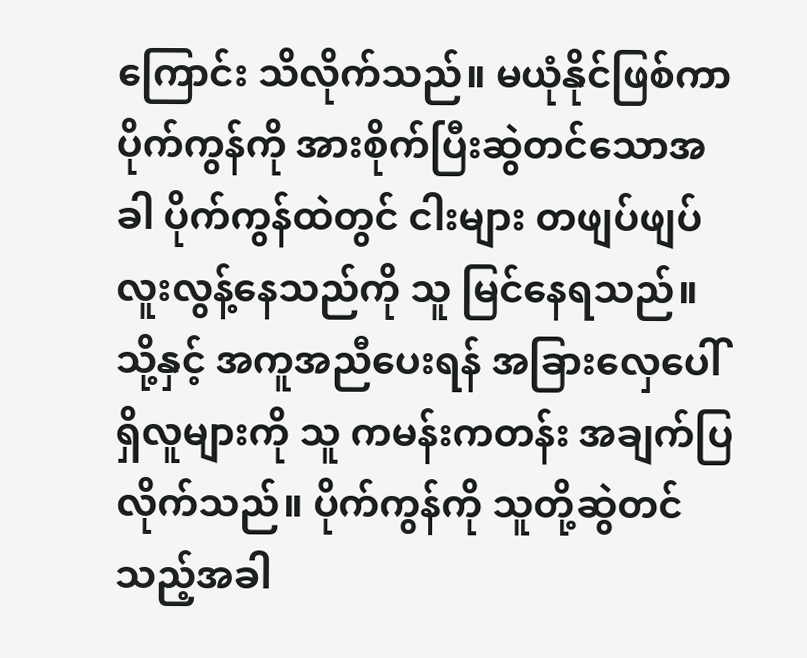ကြောင်း သိလိုက်သည်။ မယုံနိုင်ဖြစ်ကာ ပိုက်ကွန်ကို အားစိုက်ပြီးဆွဲတင်သောအခါ ပိုက်ကွန်ထဲတွင် ငါးများ တဖျပ်ဖျပ်လူးလွန့်နေသည်ကို သူ မြင်နေရသည်။ သို့နှင့် အကူအညီပေးရန် အခြားလှေပေါ်ရှိလူများကို သူ ကမန်းကတန်း အချက်ပြလိုက်သည်။ ပိုက်ကွန်ကို သူတို့ဆွဲတင်သည့်အခါ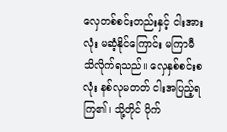လှေတစ်စင်းတည်းနှင့် ငါးအားလုံး မဆံ့နိုင်ကြောင်း မကြာမီသိလိုက်ရသည်။ လှေနှစ်စင်းစလုံး နစ်လုမတတ် ငါးအပြည့်ရကြ၏၊ သို့တိုင် ပိုက်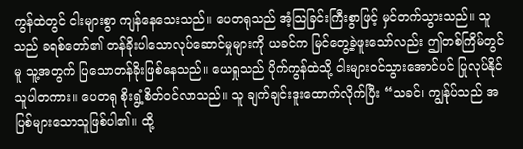ကွန်ထဲတွင် ငါးများစွာ ကျန်နေသေးသည်။ ပေတရုသည် အံ့သြခြင်းကြီးစွာဖြင့် မှင်တက်သွားသည်။ သူသည် ခရစ်တော်၏ တန်ခိုးပါသောလုပ်ဆောင်မှုများကို ယခင်က မြင်တွေ့ခဲ့ဖူးသော်လည်း ဤတစ်ကြိမ်တွင်မူ သူ့အတွက် ပြသောတန်ခိုးဖြစ်နေသည်။ ယေရှုသည် ပိုက်ကွန်ထဲသို့ ငါးများဝင်သွားအောင်ပင် ပြုလုပ်နိုင်သူပါတကား။ ပေတရု စိုးရွံ့စိတ်ဝင်လာသည်။ သူ ချက်ချင်းဒူးထောက်လိုက်ပြီး “သခင်၊ ကျွန်ုပ်သည် အပြစ်များသောသူဖြစ်ပါ၏။ ထို့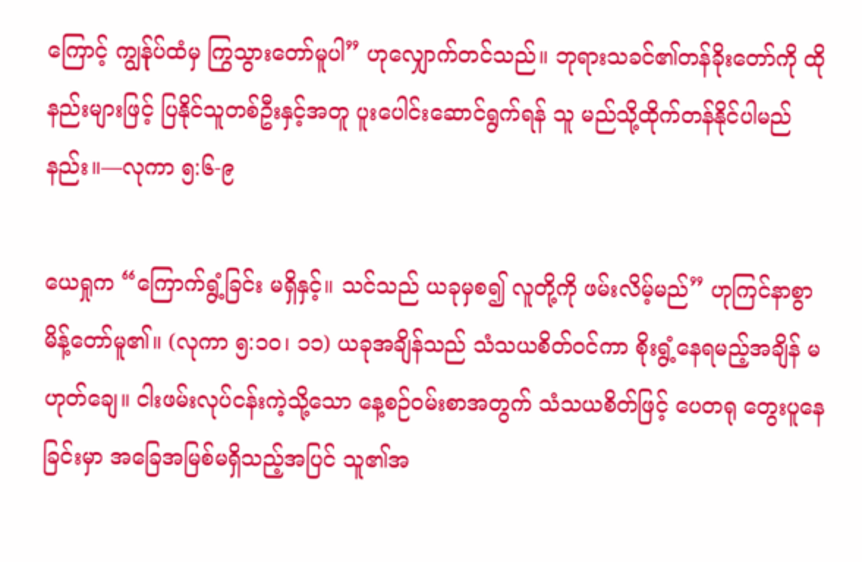ကြောင့် ကျွန်ုပ်ထံမှ ကြွသွားတော်မူပါ” ဟုလျှောက်တင်သည်။ ဘုရားသခင်၏တန်ခိုးတော်ကို ထိုနည်းများဖြင့် ပြနိုင်သူတစ်ဦးနှင့်အတူ ပူးပေါင်းဆောင်ရွက်ရန် သူ မည်သို့ထိုက်တန်နိုင်ပါမည်နည်း။—လုကာ ၅:၆-၉

ယေရှုက “ကြောက်ရွံ့ခြင်း မရှိနှင့်။ သင်သည် ယခုမှစ၍ လူတို့ကို ဖမ်းလိမ့်မည်” ဟုကြင်နာစွာ မိန့်တော်မူ၏။ (လုကာ ၅:၁၀၊ ၁၁) ယခုအချိန်သည် သံသယစိတ်ဝင်ကာ စိုးရွံ့နေရမည့်အချိန် မဟုတ်ချေ။ ငါးဖမ်းလုပ်ငန်းကဲ့သို့သော နေ့စဉ်ဝမ်းစာအတွက် သံသယစိတ်ဖြင့် ပေတရု တွေးပူနေခြင်းမှာ အခြေအမြစ်မရှိသည့်အပြင် သူ၏အ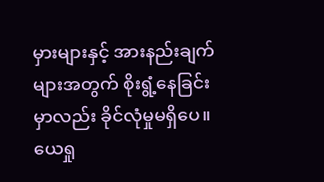မှားများနှင့် အားနည်းချက်များအတွက် စိုးရွံ့နေခြင်းမှာလည်း ခိုင်လုံမှုမရှိပေ။ ယေရှု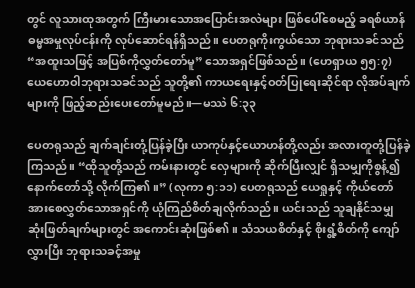တွင် လူသားထုအတွက် ကြီးမားသောအပြောင်းအလဲများ ဖြစ်ပေါ်စေမည့် ခရစ်ယာန်ဓမ္မအမှုလုပ်ငန်းကို လုပ်ဆောင်ရန်ရှိသည်။ ပေတရုကိုးကွယ်သော ဘုရားသခင်သည် “အထူးသဖြင့် အပြစ်ကိုလွှတ်တော်မူ” သောအရှင်ဖြစ်သည်။ (ဟေရှာယ ၅၅:၇) ယေဟောဝါဘုရားသခင်သည် သူတို့၏ ကာယရေးနှင့်ဝတ်ပြုရေးဆိုင်ရာ လိုအပ်ချက်များကို ဖြည့်ဆည်းပေးတော်မူမည်။—မဿဲ ၆:၃၃

ပေတရုသည် ချက်ချင်းတုံ့ပြန်ခဲ့ပြီး ယာကုပ်နှင့်ယောဟန်တို့လည်း အလားတူတုံ့ပြန်ခဲ့ကြသည်။ “ထိုသူတို့သည် ကမ်းနားတွင် လှေများကို ဆိုက်ပြီးလျှင် ရှိသမျှကိုစွန့်၍ နောက်တော်သို့ လိုက်ကြ၏။” (လုကာ ၅:၁၁) ပေတရုသည် ယေရှုနှင့် ကိုယ်တော်အားစေလွှတ်သောအရှင်ကို ယုံကြည်စိတ်ချလိုက်သည်။ ယင်းသည် သူချနိုင်သမျှ ဆုံးဖြတ်ချက်များတွင် အကောင်းဆုံးဖြစ်၏။ သံသယစိတ်နှင့် စိုးရွံ့စိတ်ကို ကျော်လွှားပြီး ဘုရားသခင့်အမှု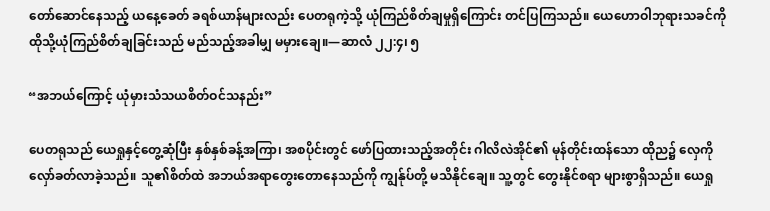တော်ဆောင်နေသည့် ယနေ့ခေတ် ခရစ်ယာန်များလည်း ပေတရုကဲ့သို့ ယုံကြည်စိတ်ချမှုရှိကြောင်း တင်ပြကြသည်။ ယေဟောဝါဘုရားသခင်ကို ထိုသို့ယုံကြည်စိတ်ချခြင်းသည် မည်သည့်အခါမျှ မမှားချေ။—ဆာလံ ၂၂:၄၊ ၅

“အဘယ်ကြောင့် ယုံမှားသံသယစိတ်ဝင်သနည်း”

ပေတရုသည် ယေရှုနှင့်တွေ့ဆုံပြီး နှစ်နှစ်ခန့်အကြာ၊ အစပိုင်းတွင် ဖော်ပြထားသည့်အတိုင်း ဂါလိလဲအိုင်၏ မုန်တိုင်းထန်သော ထိုည၌ လှေကို လှော်ခတ်လာခဲ့သည်။ သူ၏စိတ်ထဲ အဘယ်အရာတွေးတောနေသည်ကို ကျွန်ုပ်တို့ မသိနိုင်ချေ။ သူ့တွင် တွေးနိုင်စရာ များစွာရှိသည်။ ယေရှု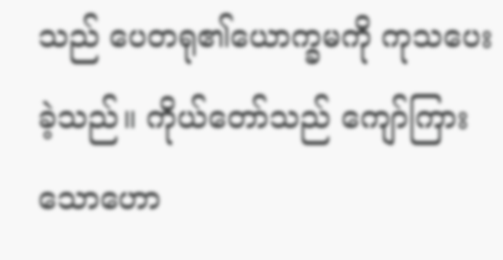သည် ပေတရု၏ယောက္ခမကို ကုသပေးခဲ့သည်။ ကိုယ်တော်သည် ကျော်ကြားသောဟော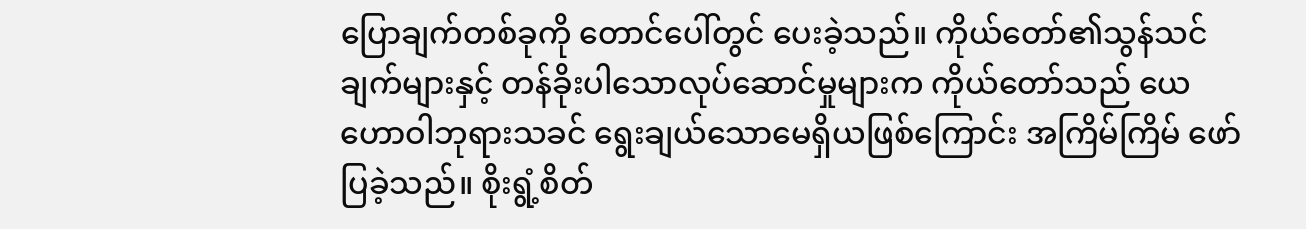ပြောချက်တစ်ခုကို တောင်ပေါ်တွင် ပေးခဲ့သည်။ ကိုယ်တော်၏သွန်သင်ချက်များနှင့် တန်ခိုးပါသောလုပ်ဆောင်မှုများက ကိုယ်တော်သည် ယေဟောဝါဘုရားသခင် ရွေးချယ်သောမေရှိယဖြစ်ကြောင်း အကြိမ်ကြိမ် ဖော်ပြခဲ့သည်။ စိုးရွံ့စိတ်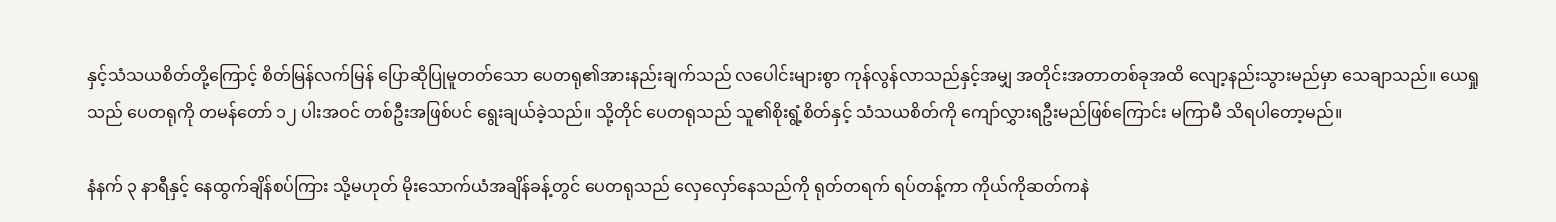နှင့်သံသယစိတ်တို့ကြောင့် စိတ်မြန်လက်မြန် ပြောဆိုပြုမူတတ်သော ပေတရု၏အားနည်းချက်သည် လပေါင်းများစွာ ကုန်လွန်လာသည်နှင့်အမျှ အတိုင်းအတာတစ်ခုအထိ လျော့နည်းသွားမည်မှာ သေချာသည်။ ယေရှုသည် ပေတရုကို တမန်တော် ၁၂ ပါးအဝင် တစ်ဦးအဖြစ်ပင် ရွေးချယ်ခဲ့သည်။ သို့တိုင် ပေတရုသည် သူ၏စိုးရွံ့စိတ်နှင့် သံသယစိတ်ကို ကျော်လွှားရဦးမည်ဖြစ်ကြောင်း မကြာမီ သိရပါတော့မည်။

နံနက် ၃ နာရီနှင့် နေထွက်ချိန်စပ်ကြား သို့မဟုတ် မိုးသောက်ယံအချိန်ခန့်တွင် ပေတရုသည် လှေလှော်နေသည်ကို ရုတ်တရက် ရပ်တန့်ကာ ကိုယ်ကိုဆတ်ကနဲ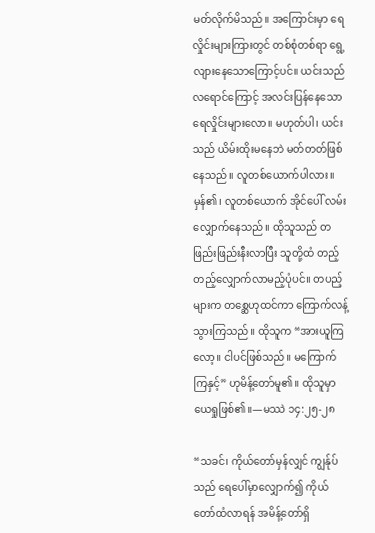မတ်လိုက်မိသည်။ အကြောင်းမှာ ရေလှိုင်းများကြားတွင် တစ်စုံတစ်ရာ ရွေ့လျားနေသောကြောင့်ပင်။ ယင်းသည် လရောင်ကြောင့် အလင်းပြန်နေသော ရေလှိုင်းများလော။ မဟုတ်ပါ၊ ယင်းသည် ယိမ်းထိုးမနေဘဲ မတ်တတ်ဖြစ်နေသည်။ လူတစ်ယောက်ပါလား။ မှန်၏၊ လူတစ်ယောက် အိုင်ပေါ် လမ်းလျှောက်နေသည်။ ထိုသူသည် တဖြည်းဖြည်းနီးလာပြီး သူတို့ထံ တည့်တည့်လျှောက်လာမည့်ပုံပင်။ တပည့်များက တစ္ဆေဟုထင်ကာ ကြောက်လန့်သွားကြသည်။ ထိုသူက “အားယူကြလော့။ ငါပင်ဖြစ်သည်။ မကြောက်ကြနှင့်” ဟုမိန့်တော်မူ၏။ ထိုသူမှာ ယေရှုဖြစ်၏။—မဿဲ ၁၄:၂၅-၂၈

“သခင်၊ ကိုယ်တော်မှန်လျှင် ကျွန်ုပ်သည် ရေပေါ်မှာလျှောက်၍ ကိုယ်တော်ထံလာရန် အမိန့်တော်ရှိ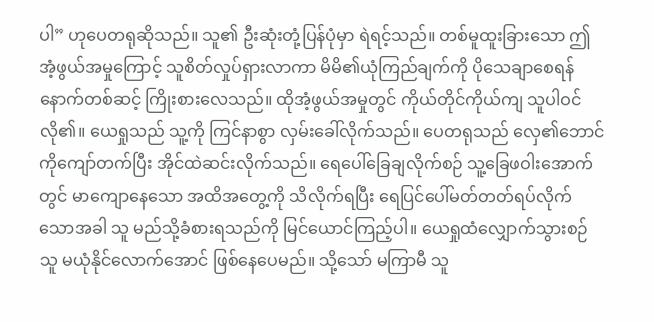ပါ” ဟုပေတရုဆိုသည်။ သူ၏ ဦးဆုံးတုံ့ပြန်ပုံမှာ ရဲရင့်သည်။ တစ်မူထူးခြားသော ဤအံ့ဖွယ်အမှုကြောင့် သူစိတ်လှုပ်ရှားလာကာ မိမိ၏ယုံကြည်ချက်ကို ပိုသေချာစေရန် နောက်တစ်ဆင့် ကြိုးစားလေသည်။ ထိုအံ့ဖွယ်အမှုတွင် ကိုယ်တိုင်ကိုယ်ကျ သူပါဝင်လို၏။ ယေရှုသည် သူ့ကို ကြင်နာစွာ လှမ်းခေါ်လိုက်သည်။ ပေတရုသည် လှေ၏ဘောင်ကိုကျော်တက်ပြီး အိုင်ထဲဆင်းလိုက်သည်။ ရေပေါ်ခြေချလိုက်စဉ် သူ့ခြေဖဝါးအောက်တွင် မာကျောနေသော အထိအတွေ့ကို သိလိုက်ရပြီး ရေပြင်ပေါ်မတ်တတ်ရပ်လိုက်သောအခါ သူ မည်သို့ခံစားရသည်ကို မြင်ယောင်ကြည့်ပါ။ ယေရှုထံလျှောက်သွားစဉ် သူ မယုံနိုင်လောက်အောင် ဖြစ်နေပေမည်။ သို့သော် မကြာမီ သူ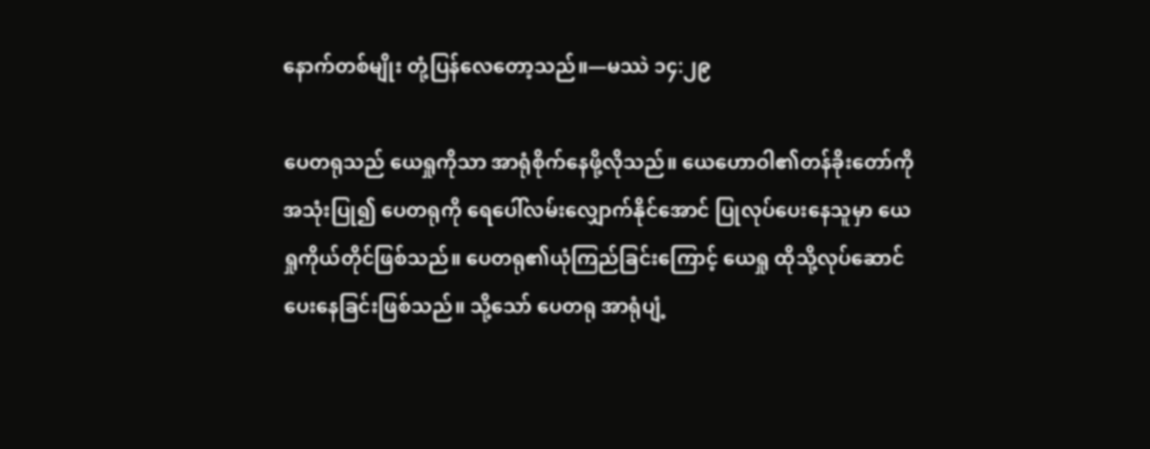နောက်တစ်မျိုး တုံ့ပြန်လေတော့သည်။—မဿဲ ၁၄:၂၉

ပေတရုသည် ယေရှုကိုသာ အာရုံစိုက်နေဖို့လိုသည်။ ယေဟောဝါ၏တန်ခိုးတော်ကို အသုံးပြု၍ ပေတရုကို ရေပေါ်လမ်းလျှောက်နိုင်အောင် ပြုလုပ်ပေးနေသူမှာ ယေရှုကိုယ်တိုင်ဖြစ်သည်။ ပေတရု၏ယုံကြည်ခြင်းကြောင့် ယေရှု ထိုသို့လုပ်ဆောင်ပေးနေခြင်းဖြစ်သည်။ သို့သော် ပေတရု အာရုံပျံ့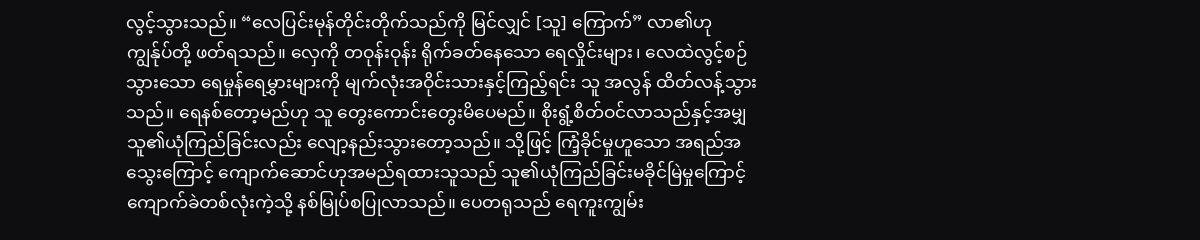လွင့်သွားသည်။ “လေပြင်းမုန်တိုင်းတိုက်သည်ကို မြင်လျှင် [သူ] ကြောက်” လာ၏ဟု ကျွန်ုပ်တို့ ဖတ်ရသည်။ လှေကို တဝုန်းဝုန်း ရိုက်ခတ်နေသော ရေလှိုင်းများ၊ လေထဲလွင့်စဉ်သွားသော ရေမှုန်ရေမွှားများကို မျက်လုံးအဝိုင်းသားနှင့်ကြည့်ရင်း သူ အလွန် ထိတ်လန့်သွားသည်။ ရေနစ်တော့မည်ဟု သူ တွေးကောင်းတွေးမိပေမည်။ စိုးရွံ့စိတ်ဝင်လာသည်နှင့်အမျှ သူ၏ယုံကြည်ခြင်းလည်း လျော့နည်းသွားတော့သည်။ သို့ဖြင့် ကြံ့ခိုင်မှုဟူသော အရည်အသွေးကြောင့် ကျောက်ဆောင်ဟုအမည်ရထားသူသည် သူ၏ယုံကြည်ခြင်းမခိုင်မြဲမှုကြောင့် ကျောက်ခဲတစ်လုံးကဲ့သို့ နစ်မြုပ်စပြုလာသည်။ ပေတရုသည် ရေကူးကျွမ်း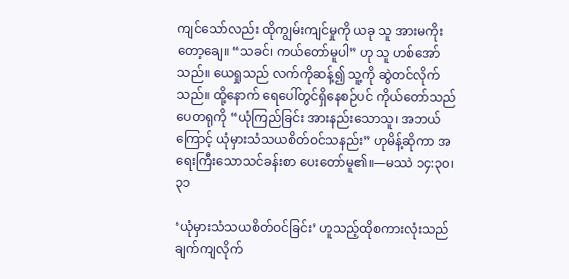ကျင်သော်လည်း ထိုကျွမ်းကျင်မှုကို ယခု သူ အားမကိုးတော့ချေ။ “သခင်၊ ကယ်တော်မူပါ” ဟု သူ ဟစ်အော်သည်။ ယေရှုသည် လက်ကိုဆန့်၍ သူ့ကို ဆွဲတင်လိုက်သည်။ ထို့နောက် ရေပေါ်တွင်ရှိနေစဉ်ပင် ကိုယ်တော်သည် ပေတရုကို “ယုံကြည်ခြင်း အားနည်းသောသူ၊ အဘယ်ကြောင့် ယုံမှားသံသယစိတ်ဝင်သနည်း” ဟုမိန့်ဆိုကာ အရေးကြီးသောသင်ခန်းစာ ပေးတော်မူ၏။—မဿဲ ၁၄:၃၀၊ ၃၁

‘ယုံမှားသံသယစိတ်ဝင်ခြင်း’ ဟူသည့်ထိုစကားလုံးသည် ချက်ကျလိုက်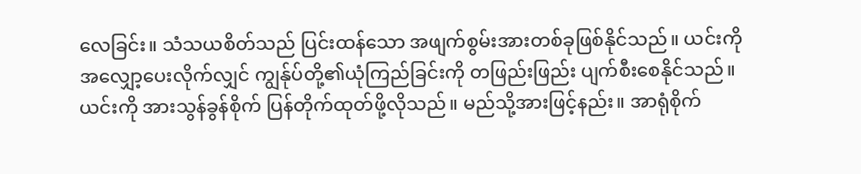လေခြင်း။ သံသယစိတ်သည် ပြင်းထန်သော အဖျက်စွမ်းအားတစ်ခုဖြစ်နိုင်သည်။ ယင်းကို အလျှော့ပေးလိုက်လျှင် ကျွန်ုပ်တို့၏ယုံကြည်ခြင်းကို တဖြည်းဖြည်း ပျက်စီးစေနိုင်သည်။ ယင်းကို အားသွန်ခွန်စိုက် ပြန်တိုက်ထုတ်ဖို့လိုသည်။ မည်သို့အားဖြင့်နည်း။ အာရုံစိုက်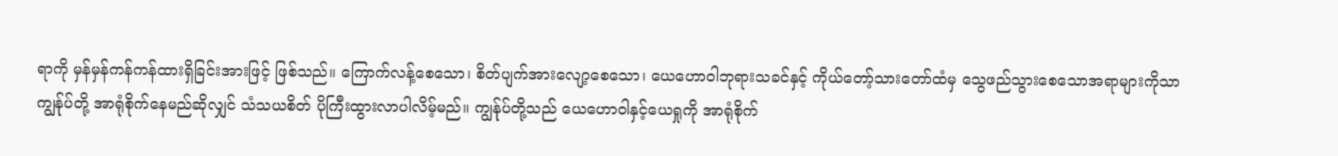ရာကို မှန်မှန်ကန်ကန်ထားရှိခြင်းအားဖြင့် ဖြစ်သည်။ ကြောက်လန့်စေသော၊ စိတ်ပျက်အားလျော့စေသော၊ ယေဟောဝါဘုရားသခင်နှင့် ကိုယ်တော့်သားတော်ထံမှ သွေဖည်သွားစေသောအရာများကိုသာ ကျွန်ုပ်တို့ အာရုံစိုက်နေမည်ဆိုလျှင် သံသယစိတ် ပိုကြီးထွားလာပါလိမ့်မည်။ ကျွန်ုပ်တို့သည် ယေဟောဝါနှင့်ယေရှုကို အာရုံစိုက်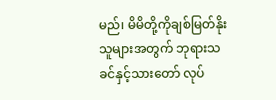မည်၊ မိမိတို့ကိုချစ်မြတ်နိုးသူများအတွက် ဘုရားသခင်နှင့်သားတော် လုပ်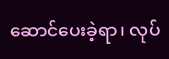ဆောင်ပေးခဲ့ရာ၊ လုပ်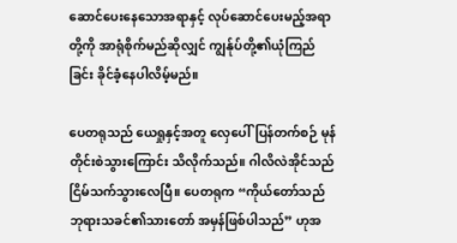ဆောင်ပေးနေသောအရာနှင့် လုပ်ဆောင်ပေးမည့်အရာတို့ကို အာရုံစိုက်မည်ဆိုလျှင် ကျွန်ုပ်တို့၏ယုံကြည်ခြင်း ခိုင်ခံ့နေပါလိမ့်မည်။

ပေတရုသည် ယေရှုနှင့်အတူ လှေပေါ်ပြန်တက်စဉ် မုန်တိုင်းစဲသွားကြောင်း သိလိုက်သည်။ ဂါလိလဲအိုင်သည် ငြိမ်သက်သွားလေပြီ။ ပေတရုက “ကိုယ်တော်သည် ဘုရားသခင်၏သားတော် အမှန်ဖြစ်ပါသည်” ဟုအ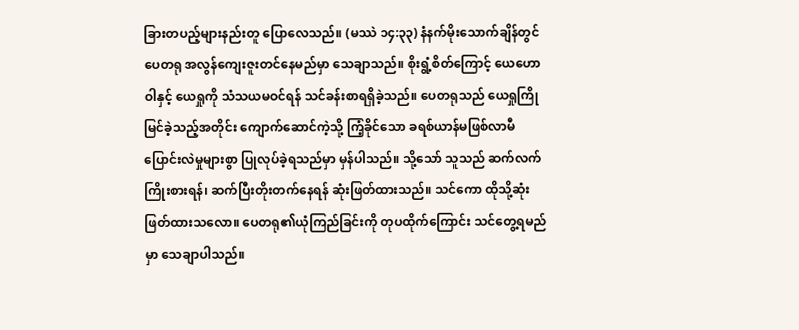ခြားတပည့်များနည်းတူ ပြောလေသည်။ (မဿဲ ၁၄:၃၃) နံနက်မိုးသောက်ချိန်တွင် ပေတရု အလွန်ကျေးဇူးတင်နေမည်မှာ သေချာသည်။ စိုးရွံ့စိတ်ကြောင့် ယေဟောဝါနှင့် ယေရှုကို သံသယမဝင်ရန် သင်ခန်းစာရရှိခဲ့သည်။ ပေတရုသည် ယေရှုကြိုမြင်ခဲ့သည့်အတိုင်း ကျောက်ဆောင်ကဲ့သို့ ကြံ့ခိုင်သော ခရစ်ယာန်မဖြစ်လာမီ ပြောင်းလဲမှုများစွာ ပြုလုပ်ခဲ့ရသည်မှာ မှန်ပါသည်။ သို့သော် သူသည် ဆက်လက်ကြိုးစားရန်၊ ဆက်ပြီးတိုးတက်နေရန် ဆုံးဖြတ်ထားသည်။ သင်ကော ထိုသို့ဆုံးဖြတ်ထားသလော။ ပေတရု၏ယုံကြည်ခြင်းကို တုပထိုက်ကြောင်း သင်တွေ့ရမည်မှာ သေချာပါသည်။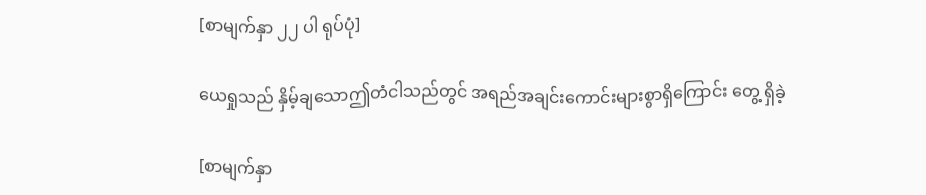[စာမျက်နှာ ၂၂ ပါ ရုပ်ပုံ]

ယေရှုသည် နှိမ့်ချသောဤတံငါသည်တွင် အရည်အချင်းကောင်းများစွာရှိကြောင်း တွေ့ ရှိခဲ့

[စာမျက်နှာ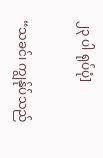၂၃ ပါ ရုပ်ပုံ]

“သခင်၊ ကျွန်ုပ်သည်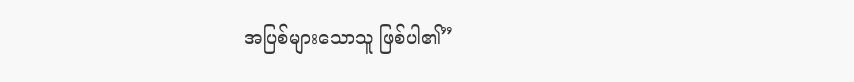အပြစ်များသောသူ ဖြစ်ပါ၏”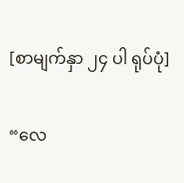[စာမျက်နှာ ၂၄ ပါ ရုပ်ပုံ]

“လေ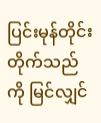ပြင်းမုန်တိုင်းတိုက်သည်ကို မြင်လျှင်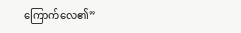ကြောက်လေ၏”